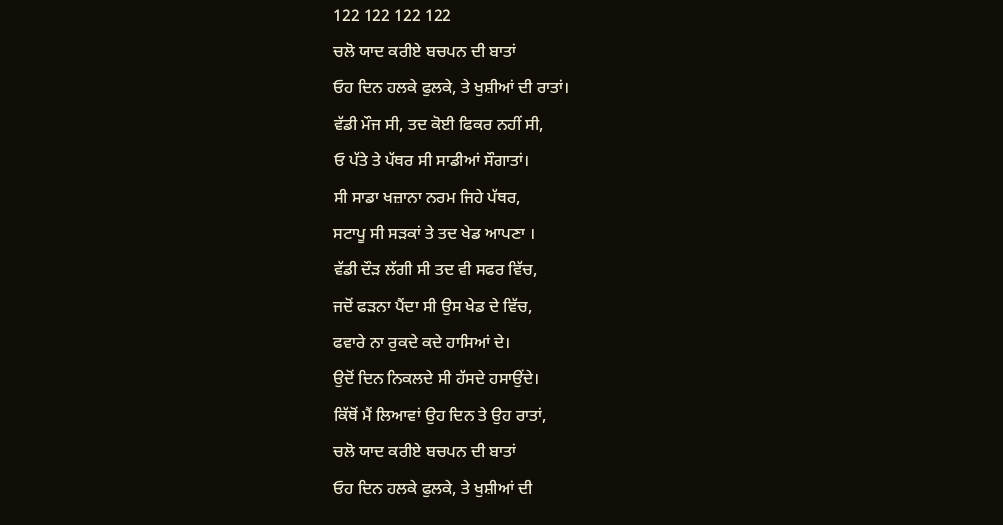122 122 122 122
ਚਲੋ ਯਾਦ ਕਰੀਏ ਬਚਪਨ ਦੀ ਬਾਤਾਂ
ਓਹ ਦਿਨ ਹਲਕੇ ਫੁਲਕੇ, ਤੇ ਖੁਸ਼ੀਆਂ ਦੀ ਰਾਤਾਂ।
ਵੱਡੀ ਮੌਜ ਸੀ, ਤਦ ਕੋਈ ਫਿਕਰ ਨਹੀਂ ਸੀ,
ਓ ਪੱਤੇ ਤੇ ਪੱਥਰ ਸੀ ਸਾਡੀਆਂ ਸੌਗਾਤਾਂ।
ਸੀ ਸਾਡਾ ਖਜ਼ਾਨਾ ਨਰਮ ਜਿਹੇ ਪੱਥਰ,
ਸਟਾਪੂ ਸੀ ਸੜਕਾਂ ਤੇ ਤਦ ਖੇਡ ਆਪਣਾ ।
ਵੱਡੀ ਦੌੜ ਲੱਗੀ ਸੀ ਤਦ ਵੀ ਸਫਰ ਵਿੱਚ,
ਜਦੋਂ ਫੜਨਾ ਪੈਂਦਾ ਸੀ ਉਸ ਖੇਡ ਦੇ ਵਿੱਚ,
ਫਵਾਰੇ ਨਾ ਰੁਕਦੇ ਕਦੇ ਹਾਸਿਆਂ ਦੇ।
ਉਦੋਂ ਦਿਨ ਨਿਕਲਦੇ ਸੀ ਹੱਸਦੇ ਹਸਾਉਂਦੇ।
ਕਿੱਥੋਂ ਮੈਂ ਲਿਆਵਾਂ ਉਹ ਦਿਨ ਤੇ ਉਹ ਰਾਤਾਂ,
ਚਲੋ ਯਾਦ ਕਰੀਏ ਬਚਪਨ ਦੀ ਬਾਤਾਂ
ਓਹ ਦਿਨ ਹਲਕੇ ਫੁਲਕੇ, ਤੇ ਖੁਸ਼ੀਆਂ ਦੀ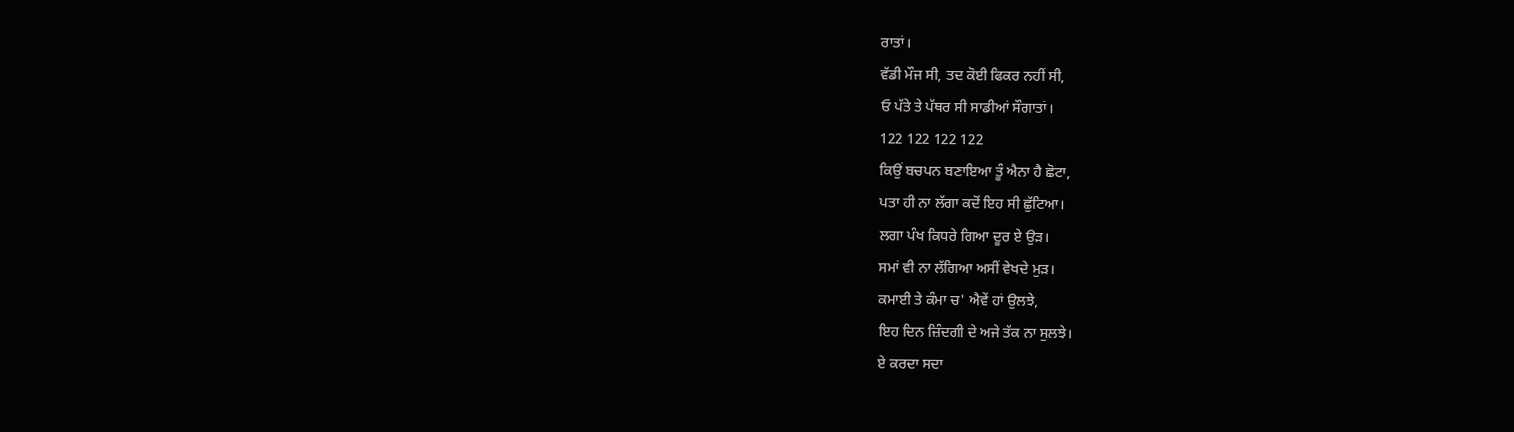ਰਾਤਾਂ।
ਵੱਡੀ ਮੌਜ ਸੀ, ਤਦ ਕੋਈ ਫਿਕਰ ਨਹੀਂ ਸੀ,
ਓ ਪੱਤੇ ਤੇ ਪੱਥਰ ਸੀ ਸਾਡੀਆਂ ਸੌਗਾਤਾਂ।
122 122 122 122
ਕਿਉਂ ਬਚਪਨ ਬਣਾਇਆ ਤੂੰ ਐਨਾ ਹੈ ਛੋਟਾ,
ਪਤਾ ਹੀ ਨਾ ਲੱਗਾ ਕਦੋਂ ਇਹ ਸੀ ਛੁੱਟਿਆ।
ਲਗਾ ਪੰਖ ਕਿਧਰੇ ਗਿਆ ਦੂਰ ਏ ਉੜ।
ਸਮਾਂ ਵੀ ਨਾ ਲੱਗਿਆ ਅਸੀਂ ਵੇਖਦੇ ਮੁੜ।
ਕਮਾਈ ਤੇ ਕੰਮਾ ਚ' ਐਵੇਂ ਹਾਂ ਉਲਝੇ,
ਇਹ ਦਿਨ ਜ਼ਿੰਦਗੀ ਦੇ ਅਜੇ ਤੱਕ ਨਾ ਸੁਲਝੇ।
ਏ ਕਰਦਾ ਸਦਾ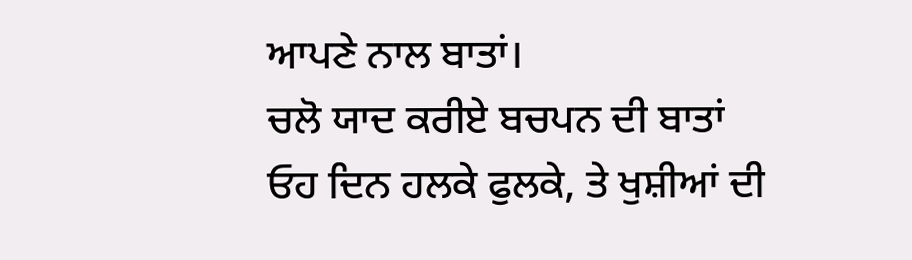ਆਪਣੇ ਨਾਲ ਬਾਤਾਂ।
ਚਲੋ ਯਾਦ ਕਰੀਏ ਬਚਪਨ ਦੀ ਬਾਤਾਂ
ਓਹ ਦਿਨ ਹਲਕੇ ਫੁਲਕੇ, ਤੇ ਖੁਸ਼ੀਆਂ ਦੀ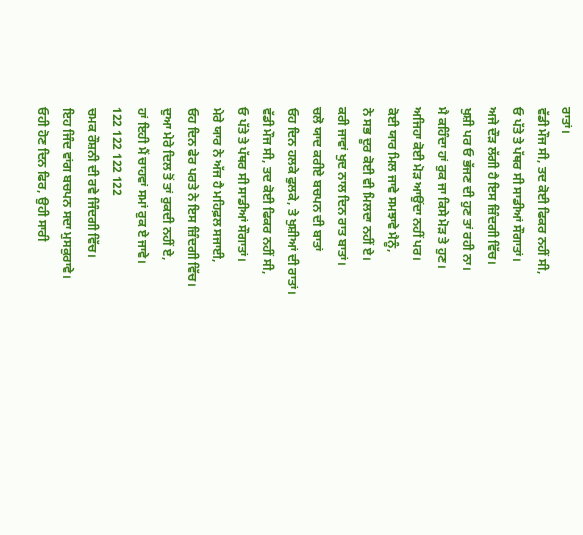ਰਾਤਾਂ।
ਵੱਡੀ ਮੌਜ ਸੀ, ਤਦ ਕੋਈ ਫਿਕਰ ਨਹੀਂ ਸੀ,
ਓ ਪੱਤੇ ਤੇ ਪੱਥਰ ਸੀ ਸਾਡੀਆਂ ਸੌਗਾਤਾਂ।
ਅਜੇ ਦੌੜ ਲੱਗੀ ਹੈ ਇਸ ਜ਼ਿੰਦਗੀ ਵਿੱਚ।
ਖੁਸ਼ੀ ਪਰ ਓ ਭੱਜਣ ਦੀ ਹੁਣ ਤਾਂ ਰਹੀ ਨਾ।
ਮੈ ਕਹਿੰਦਾ ਹਾਂ ਰੁਕ ਜਾ ਕਿਸੇ ਮੋੜ ਤੇ ਹੁਣ।
ਅਜਿਹਾ ਕੋਈ ਮੋੜ ਆਉਂਦਾ ਨਹੀਂ ਪਰ।
ਕੋਈ ਯਾਰ ਮਿਲ ਜਾਵੇ ਸਮਝਾਵੇ ਮੈਨੂੰ,
ਨੇ ਸਭ ਦੂਰ ਕੋਈ ਵੀ ਮਿਲਦਾ ਨਹੀਂ ਏ।
ਕਰੀ ਜਾਵਾਂ ਖੁਦ ਨਾਲ ਦਿਨ ਰਾਤ ਬਾਤਾਂ।
ਚਲੋ ਯਾਦ ਕਰੀਏ ਬਚਪਨ ਦੀ ਬਾਤਾਂ
ਓਹ ਦਿਨ ਹਲਕੇ ਫੁਲਕੇ, ਤੇ ਖੁਸ਼ੀਆਂ ਦੀ ਰਾਤਾਂ।
ਵੱਡੀ ਮੌਜ ਸੀ, ਤਦ ਕੋਈ ਫਿਕਰ ਨਹੀਂ ਸੀ,
ਓ ਪੱਤੇ ਤੇ ਪੱਥਰ ਸੀ ਸਾਡੀਆਂ ਸੌਗਾਤਾਂ।
ਮੇਰੇ ਯਾਰ ਨੇ ਅੱਜ ਹੈ ਮਹਿਫ਼ਲ ਸਜਾਈ,
ਓਹ ਦਿਨ ਫੇਰ ਪਰਤੇ ਨੇ ਇਸ ਜ਼ਿੰਦਗੀ ਵਿੱਚ।
ਦੁਆ ਮੇਰੇ ਦਿਲ ਤੋਂ ਤਾਂ ਰੁਕਦੀ ਨਹੀਂ ਏ,
ਹਾਂ ਇਹੀ ਮੈਂ ਚਾਹਵਾਂ ਸਮਾਂ ਰੁਕ ਏ ਜਾਵੇ।
122 122 122 122
ਚਮਕ ਰੌਸ਼ਨੀ ਦੀ ਰਵੇ ਜਿੰਦਗੀ ਵਿੱਚ।
ਇਹ ਜਿੰਦ ਵਾਂਗ ਬਚਪਨ ਸਦਾ ਮੁਸਕੁਰਾਵੇ।
ਓਹੀ ਹੋਣ ਦਿਨ ਫਿਰ, ਉਹੀ ਸਾਰੀ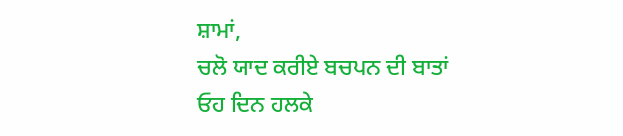ਸ਼ਾਮਾਂ,
ਚਲੋ ਯਾਦ ਕਰੀਏ ਬਚਪਨ ਦੀ ਬਾਤਾਂ
ਓਹ ਦਿਨ ਹਲਕੇ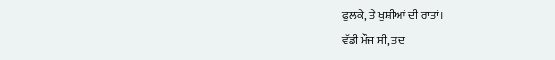ਫੁਲਕੇ, ਤੇ ਖੁਸ਼ੀਆਂ ਦੀ ਰਾਤਾਂ।
ਵੱਡੀ ਮੌਜ ਸੀ, ਤਦ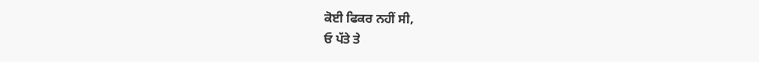ਕੋਈ ਫਿਕਰ ਨਹੀਂ ਸੀ,
ਓ ਪੱਤੇ ਤੇ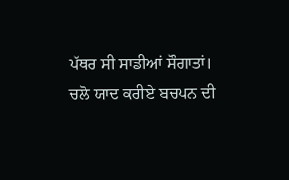ਪੱਥਰ ਸੀ ਸਾਡੀਆਂ ਸੌਗਾਤਾਂ।
ਚਲੋ ਯਾਦ ਕਰੀਏ ਬਚਪਨ ਦੀ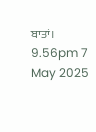ਬਾਤਾਂ।
9.56pm 7 May 2025